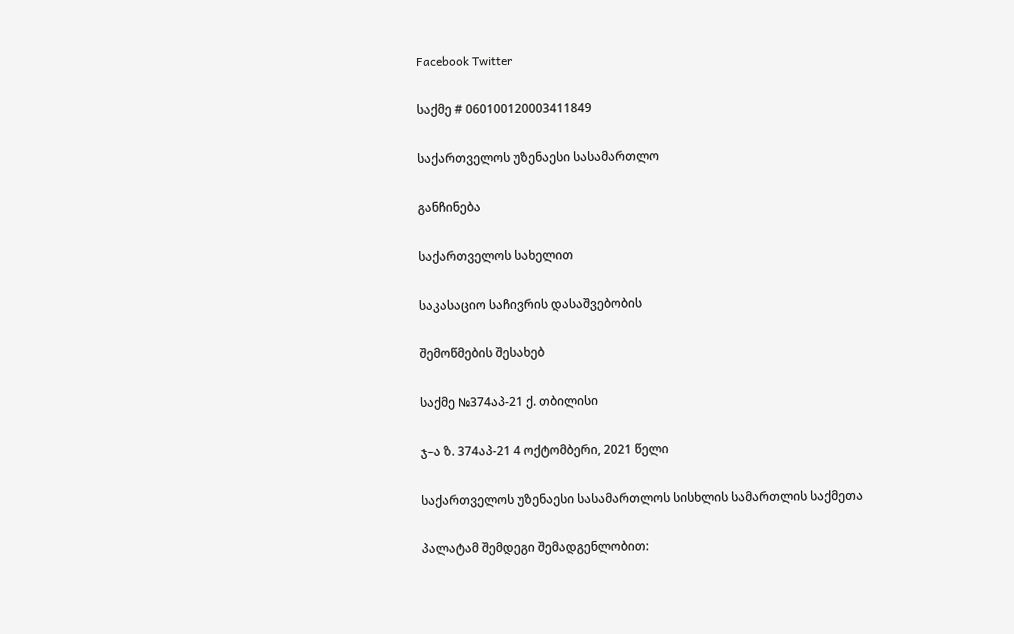Facebook Twitter

საქმე # 060100120003411849

საქართველოს უზენაესი სასამართლო

განჩინება

საქართველოს სახელით

საკასაციო საჩივრის დასაშვებობის

შემოწმების შესახებ

საქმე №374აპ-21 ქ. თბილისი

ჯ–ა ზ. 374აპ-21 4 ოქტომბერი, 2021 წელი

საქართველოს უზენაესი სასამართლოს სისხლის სამართლის საქმეთა

პალატამ შემდეგი შემადგენლობით: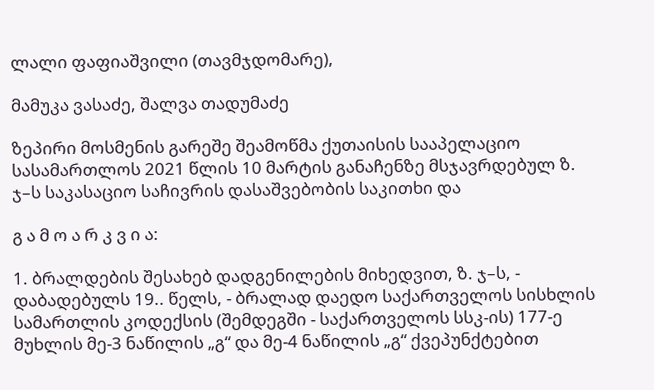ლალი ფაფიაშვილი (თავმჯდომარე),

მამუკა ვასაძე, შალვა თადუმაძე

ზეპირი მოსმენის გარეშე შეამოწმა ქუთაისის სააპელაციო სასამართლოს 2021 წლის 10 მარტის განაჩენზე მსჯავრდებულ ზ. ჯ–ს საკასაციო საჩივრის დასაშვებობის საკითხი და

გ ა მ ო ა რ კ ვ ი ა:

1. ბრალდების შესახებ დადგენილების მიხედვით, ზ. ჯ–ს, - დაბადებულს 19.. წელს, - ბრალად დაედო საქართველოს სისხლის სამართლის კოდექსის (შემდეგში - საქართველოს სსკ-ის) 177-ე მუხლის მე-3 ნაწილის „გ“ და მე-4 ნაწილის „გ“ ქვეპუნქტებით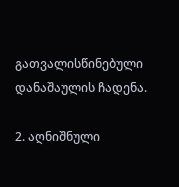გათვალისწინებული დანაშაულის ჩადენა.

2. აღნიშნული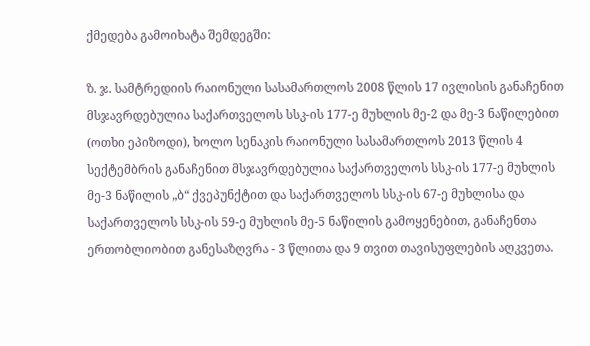ქმედება გამოიხატა შემდეგში:

ზ. ჯ. სამტრედიის რაიონული სასამართლოს 2008 წლის 17 ივლისის განაჩენით მსჯავრდებულია საქართველოს სსკ-ის 177-ე მუხლის მე-2 და მე-3 ნაწილებით (ოთხი ეპიზოდი), ხოლო სენაკის რაიონული სასამართლოს 2013 წლის 4 სექტემბრის განაჩენით მსჯავრდებულია საქართველოს სსკ-ის 177-ე მუხლის მე-3 ნაწილის „ბ“ ქვეპუნქტით და საქართველოს სსკ-ის 67-ე მუხლისა და საქართველოს სსკ-ის 59-ე მუხლის მე-5 ნაწილის გამოყენებით, განაჩენთა ერთობლიობით განესაზღვრა - 3 წლითა და 9 თვით თავისუფლების აღკვეთა.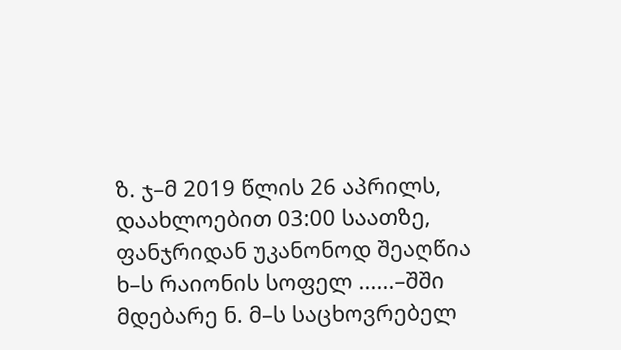ზ. ჯ–მ 2019 წლის 26 აპრილს, დაახლოებით 03:00 საათზე, ფანჯრიდან უკანონოდ შეაღწია ხ–ს რაიონის სოფელ ......–შში მდებარე ნ. მ–ს საცხოვრებელ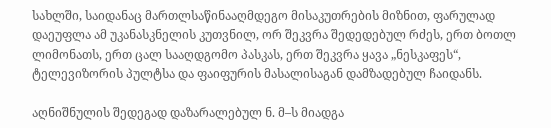სახლში, საიდანაც მართლსაწინააღმდეგო მისაკუთრების მიზნით, ფარულად დაეუფლა ამ უკანასკნელის კუთვნილ, ორ შეკვრა შედედებულ რძეს, ერთ ბოთლ ლიმონათს, ერთ ცალ სააღდგომო პასკას, ერთ შეკვრა ყავა „ნესკაფეს“, ტელევიზორის პულტსა და ფაიფურის მასალისაგან დამზადებულ ჩაიდანს.

აღნიშნულის შედეგად დაზარალებულ ნ. მ–ს მიადგა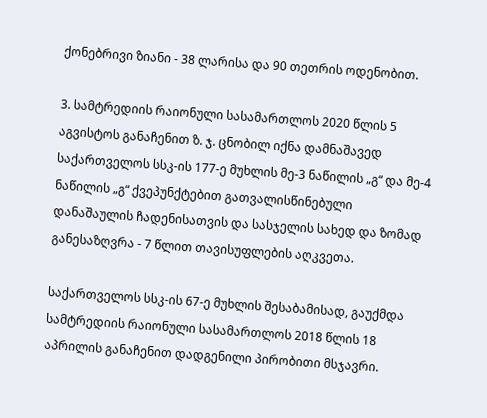ქონებრივი ზიანი - 38 ლარისა და 90 თეთრის ოდენობით.

3. სამტრედიის რაიონული სასამართლოს 2020 წლის 5 აგვისტოს განაჩენით ზ. ჯ. ცნობილ იქნა დამნაშავედ საქართველოს სსკ-ის 177-ე მუხლის მე-3 ნაწილის „გ“ და მე-4 ნაწილის „გ“ ქვეპუნქტებით გათვალისწინებული დანაშაულის ჩადენისათვის და სასჯელის სახედ და ზომად განესაზღვრა - 7 წლით თავისუფლების აღკვეთა.

საქართველოს სსკ-ის 67-ე მუხლის შესაბამისად, გაუქმდა სამტრედიის რაიონული სასამართლოს 2018 წლის 18 აპრილის განაჩენით დადგენილი პირობითი მსჯავრი.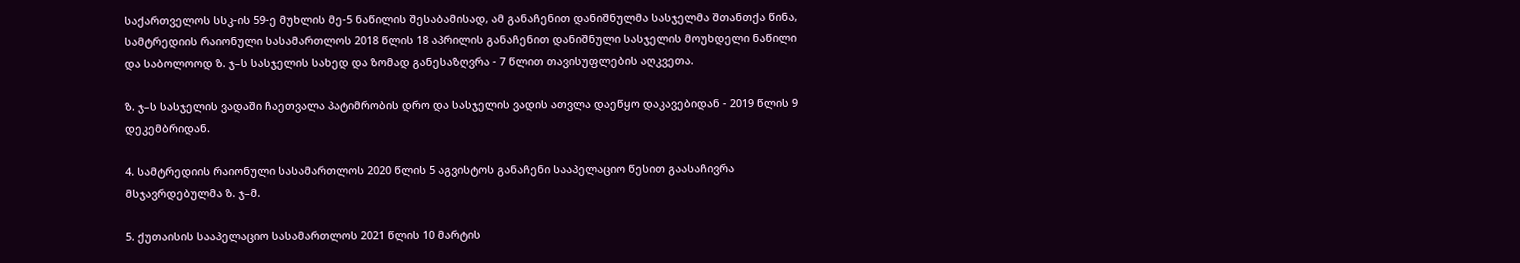საქართველოს სსკ-ის 59-ე მუხლის მე-5 ნაწილის შესაბამისად, ამ განაჩენით დანიშნულმა სასჯელმა შთანთქა წინა, სამტრედიის რაიონული სასამართლოს 2018 წლის 18 აპრილის განაჩენით დანიშნული სასჯელის მოუხდელი ნაწილი და საბოლოოდ ზ. ჯ–ს სასჯელის სახედ და ზომად განესაზღვრა - 7 წლით თავისუფლების აღკვეთა.

ზ. ჯ–ს სასჯელის ვადაში ჩაეთვალა პატიმრობის დრო და სასჯელის ვადის ათვლა დაეწყო დაკავებიდან - 2019 წლის 9 დეკემბრიდან.

4. სამტრედიის რაიონული სასამართლოს 2020 წლის 5 აგვისტოს განაჩენი სააპელაციო წესით გაასაჩივრა მსჯავრდებულმა ზ. ჯ–მ.

5. ქუთაისის სააპელაციო სასამართლოს 2021 წლის 10 მარტის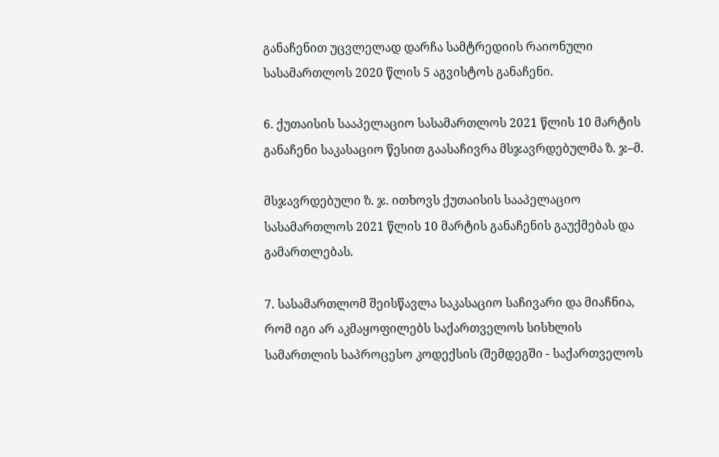განაჩენით უცვლელად დარჩა სამტრედიის რაიონული სასამართლოს 2020 წლის 5 აგვისტოს განაჩენი.

6. ქუთაისის სააპელაციო სასამართლოს 2021 წლის 10 მარტის განაჩენი საკასაციო წესით გაასაჩივრა მსჯავრდებულმა ზ. ჯ–მ.

მსჯავრდებული ზ. ჯ. ითხოვს ქუთაისის სააპელაციო სასამართლოს 2021 წლის 10 მარტის განაჩენის გაუქმებას და გამართლებას.

7. სასამართლომ შეისწავლა საკასაციო საჩივარი და მიაჩნია, რომ იგი არ აკმაყოფილებს საქართველოს სისხლის სამართლის საპროცესო კოდექსის (შემდეგში - საქართველოს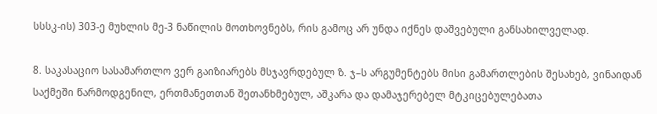სსსკ-ის) 303-ე მუხლის მე-3 ნაწილის მოთხოვნებს, რის გამოც არ უნდა იქნეს დაშვებული განსახილველად.

8. საკასაციო სასამართლო ვერ გაიზიარებს მსჯავრდებულ ზ. ჯ–ს არგუმენტებს მისი გამართლების შესახებ, ვინაიდან საქმეში წარმოდგენილ, ერთმანეთთან შეთანხმებულ, აშკარა და დამაჯერებელ მტკიცებულებათა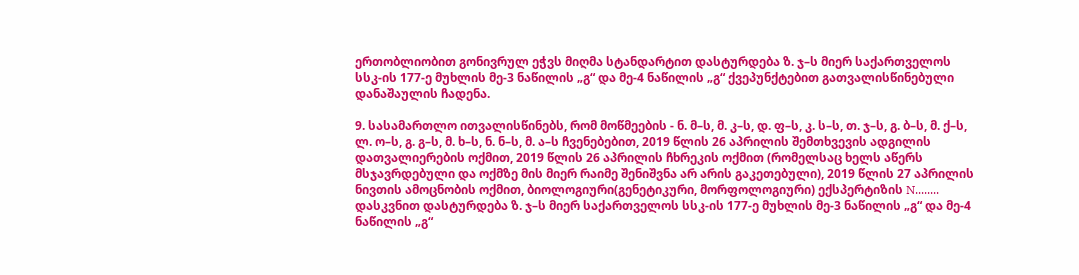ერთობლიობით გონივრულ ეჭვს მიღმა სტანდარტით დასტურდება ზ. ჯ–ს მიერ საქართველოს სსკ-ის 177-ე მუხლის მე-3 ნაწილის „გ“ და მე-4 ნაწილის „გ“ ქვეპუნქტებით გათვალისწინებული დანაშაულის ჩადენა.

9. სასამართლო ითვალისწინებს, რომ მოწმეების - ნ. მ–ს, მ. კ–ს, დ. ფ–ს, კ. ს–ს, თ. ჯ–ს, გ. ბ–ს, მ. ქ–ს, ლ. ო–ს, გ. გ–ს, მ. ხ–ს, ნ. ნ–ს, მ. ა–ს ჩვენებებით, 2019 წლის 26 აპრილის შემთხვევის ადგილის დათვალიერების ოქმით, 2019 წლის 26 აპრილის ჩხრეკის ოქმით (რომელსაც ხელს აწერს მსჯავრდებული და ოქმზე მის მიერ რაიმე შენიშვნა არ არის გაკეთებული), 2019 წლის 27 აპრილის ნივთის ამოცნობის ოქმით, ბიოლოგიური(გენეტიკური, მორფოლოგიური) ექსპერტიზის N........ დასკვნით დასტურდება ზ. ჯ–ს მიერ საქართველოს სსკ-ის 177-ე მუხლის მე-3 ნაწილის „გ“ და მე-4 ნაწილის „გ“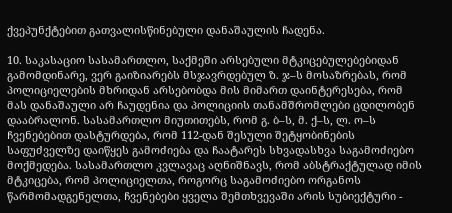ქვეპუნქტებით გათვალისწინებული დანაშაულის ჩადენა.

10. საკასაციო სასამართლო, საქმეში არსებული მტკიცებულებებიდან გამომდინარე, ვერ გაიზიარებს მსჯავრდებულ ზ. ჯ–ს მოსაზრებას, რომ პოლიციელების მხრიდან არსებობდა მის მიმართ დაინტერესება, რომ მას დანაშაული არ ჩაუდენია და პოლიციის თანამშრომლები ცდილობენ დააბრალონ. სასამართლო მიუთითებს, რომ გ. ბ–ს, მ. ქ–ს, ლ. ო–ს ჩვენებებით დასტურდება, რომ 112-დან შესული შეტყობინების საფუძველზე დაიწყეს გამოძიება და ჩაატარეს სხვადასხვა საგამოძიებო მოქმედება. სასამართლო კვლავაც აღნიშნავს, რომ აბსტრაქტულად იმის მტკიცება, რომ პოლიციელთა, როგორც საგამოძიებო ორგანოს წარმომადგენელთა, ჩვენებები ყველა შემთხვევაში არის სუბიექტური -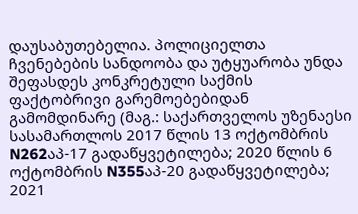დაუსაბუთებელია. პოლიციელთა ჩვენებების სანდოობა და უტყუარობა უნდა შეფასდეს კონკრეტული საქმის ფაქტობრივი გარემოებებიდან გამომდინარე (მაგ.: საქართველოს უზენაესი სასამართლოს 2017 წლის 13 ოქტომბრის N262აპ-17 გადაწყვეტილება; 2020 წლის 6 ოქტომბრის N355აპ-20 გადაწყვეტილება; 2021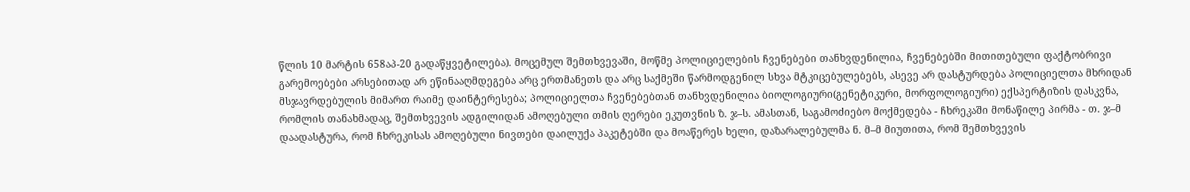წლის 10 მარტის 658აპ-20 გადაწყვეტილება). მოცემულ შემთხვევაში, მოწმე პოლიციელების ჩვენებები თანხვდენილია, ჩვენებებში მითითებული ფაქტობრივი გარემოებები არსებითად არ ეწინააღმდეგება არც ერთმანეთს და არც საქმეში წარმოდგენილ სხვა მტკიცებულებებს, ასევე არ დასტურდება პოლიციელთა მხრიდან მსჯავრდებულის მიმართ რაიმე დაინტერესება; პოლიციელთა ჩვენებებთან თანხვდენილია ბიოლოგიური(გენეტიკური, მორფოლოგიური) ექსპერტიზის დასკვნა, რომლის თანახმადაც, შემთხვევის ადგილიდან ამოღებული თმის ღერები ეკუთვნის ზ. ჯ–ს. ამასთან, საგამოძიებო მოქმედება - ჩხრეკაში მონაწილე პირმა - თ. ჯ–მ დაადასტურა, რომ ჩხრეკისას ამოღებული ნივთები დაილუქა პაკეტებში და მოაწერეს ხელი, დაზარალებულმა ნ. მ–მ მიუთითა, რომ შემთხვევის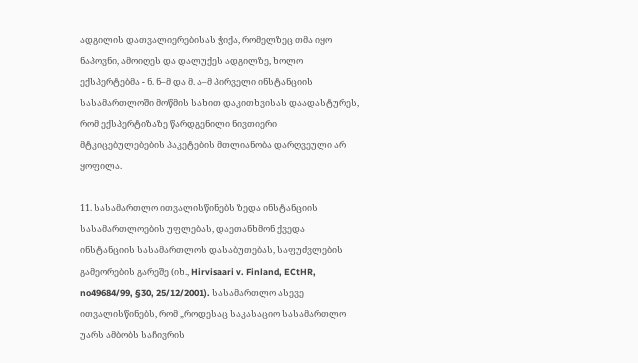ადგილის დათვალიერებისას ჭიქა, რომელზეც თმა იყო ნაპოვნი, ამოიღეს და დალუქეს ადგილზე, ხოლო ექსპერტებმა - ნ. ნ–მ და მ. ა–მ პირველი ინსტანციის სასამართლოში მოწმის სახით დაკითხვისას დაადასტურეს, რომ ექსპერტიზაზე წარდგენილი ნივთიერი მტკიცებულებების პაკეტების მთლიანობა დარღვეული არ ყოფილა.

11. სასამართლო ითვალისწინებს ზედა ინსტანციის სასამართლოების უფლებას, დაეთანხმონ ქვედა ინსტანციის სასამართლოს დასაბუთებას, საფუძვლების გამეორების გარეშე (იხ., Hirvisaari v. Finland, ECtHR, no49684/99, §30, 25/12/2001). სასამართლო ასევე ითვალისწინებს, რომ „როდესაც საკასაციო სასამართლო უარს ამბობს საჩივრის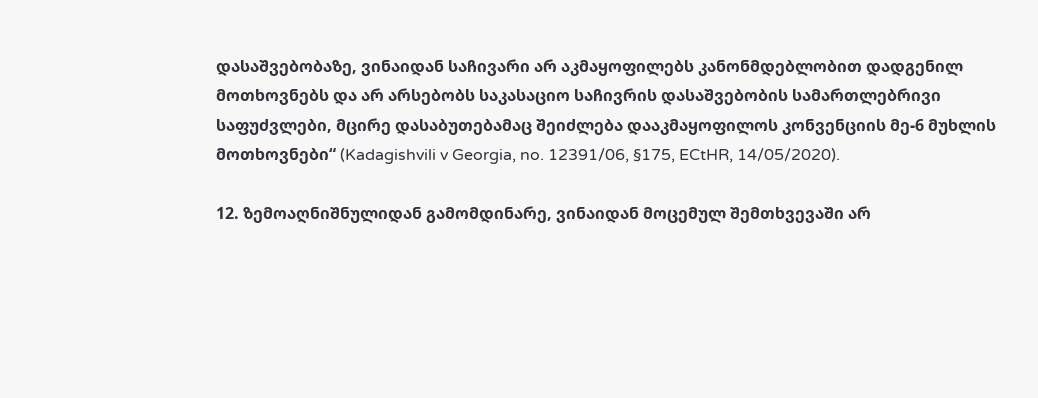დასაშვებობაზე, ვინაიდან საჩივარი არ აკმაყოფილებს კანონმდებლობით დადგენილ მოთხოვნებს და არ არსებობს საკასაციო საჩივრის დასაშვებობის სამართლებრივი საფუძვლები, მცირე დასაბუთებამაც შეიძლება დააკმაყოფილოს კონვენციის მე-6 მუხლის მოთხოვნები“ (Kadagishvili v Georgia, no. 12391/06, §175, ECtHR, 14/05/2020).

12. ზემოაღნიშნულიდან გამომდინარე, ვინაიდან მოცემულ შემთხვევაში არ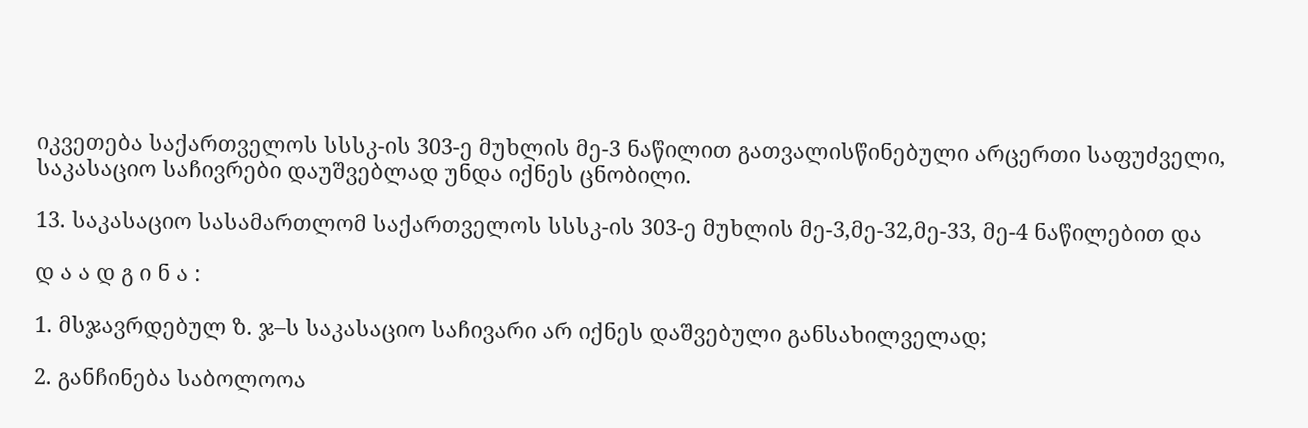იკვეთება საქართველოს სსსკ-ის 303-ე მუხლის მე-3 ნაწილით გათვალისწინებული არცერთი საფუძველი, საკასაციო საჩივრები დაუშვებლად უნდა იქნეს ცნობილი.

13. საკასაციო სასამართლომ საქართველოს სსსკ-ის 303-ე მუხლის მე-3,მე-32,მე-33, მე-4 ნაწილებით და

დ ა ა დ გ ი ნ ა :

1. მსჯავრდებულ ზ. ჯ–ს საკასაციო საჩივარი არ იქნეს დაშვებული განსახილველად;

2. განჩინება საბოლოოა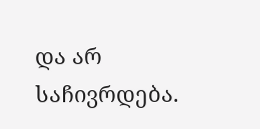და არ საჩივრდება.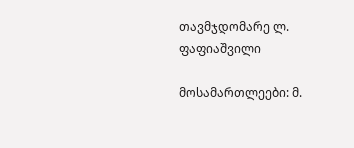თავმჯდომარე ლ. ფაფიაშვილი

მოსამართლეები: მ.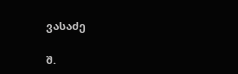ვასაძე

შ.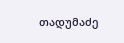თადუმაძე